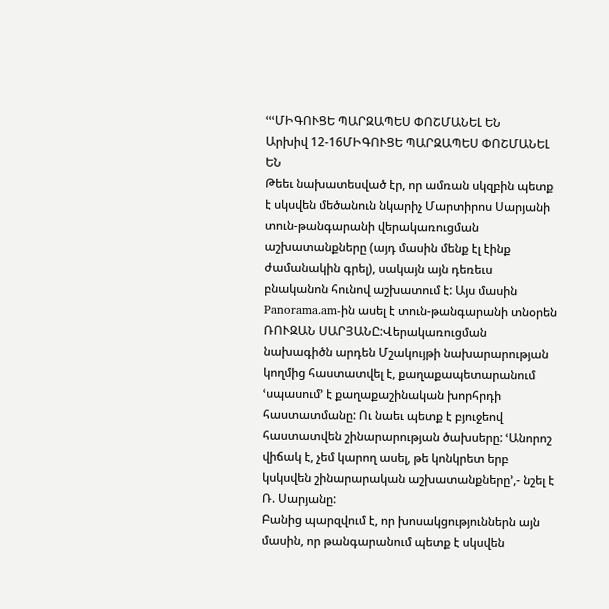ՙՙՙՄԻԳՈՒՑԵ ՊԱՐԶԱՊԵՍ ՓՈՇՄԱՆԵԼ ԵՆ
Արխիվ 12-16ՄԻԳՈՒՑԵ ՊԱՐԶԱՊԵՍ ՓՈՇՄԱՆԵԼ ԵՆ
Թեեւ նախատեսված էր, որ ամռան սկզբին պետք է սկսվեն մեծանուն նկարիչ Մարտիրոս Սարյանի տուն-թանգարանի վերակառուցման աշխատանքները (այդ մասին մենք էլ էինք ժամանակին գրել), սակայն այն դեռեւս բնականոն հունով աշխատում է: Այս մասին Panorama.am-ին ասել է տուն-թանգարանի տնօրեն ՌՈՒԶԱՆ ՍԱՐՅԱՆԸ:Վերակառուցման նախագիծն արդեն Մշակույթի նախարարության կողմից հաստատվել է, քաղաքապետարանում ՙսպասում՚ է քաղաքաշինական խորհրդի հաստատմանը: Ու նաեւ պետք է բյուջեով հաստատվեն շինարարության ծախսերը: ՙԱնորոշ վիճակ է, չեմ կարող ասել, թե կոնկրետ երբ կսկսվեն շինարարական աշխատանքները՚,- նշել է Ռ. Սարյանը:
Բանից պարզվում է, որ խոսակցություններն այն մասին, որ թանգարանում պետք է սկսվեն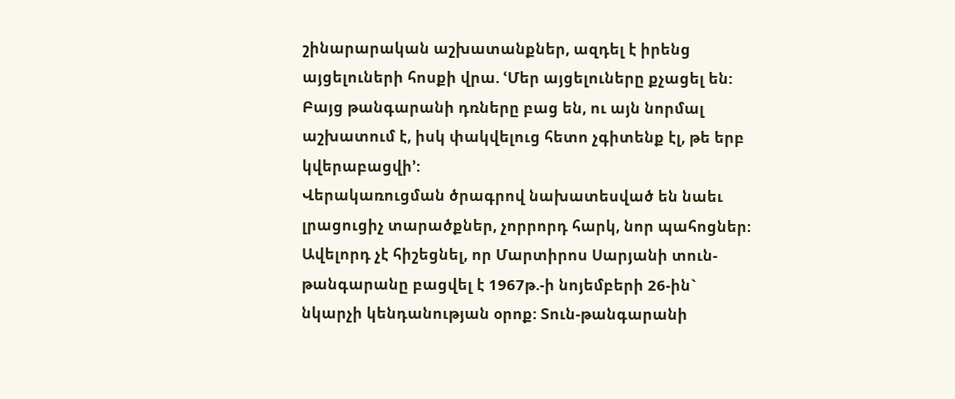շինարարական աշխատանքներ, ազդել է իրենց այցելուների հոսքի վրա. ՙՄեր այցելուները քչացել են: Բայց թանգարանի դռները բաց են, ու այն նորմալ աշխատում է, իսկ փակվելուց հետո չգիտենք էլ, թե երբ կվերաբացվի՚:
Վերակառուցման ծրագրով նախատեսված են նաեւ լրացուցիչ տարածքներ, չորրորդ հարկ, նոր պահոցներ:
Ավելորդ չէ հիշեցնել, որ Մարտիրոս Սարյանի տուն-թանգարանը բացվել է 1967թ.-ի նոյեմբերի 26-ին` նկարչի կենդանության օրոք: Տուն-թանգարանի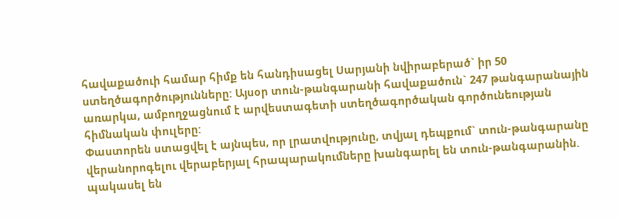հավաքածուի համար հիմք են հանդիսացել Սարյանի նվիրաբերած` իր 50 ստեղծագործությունները: Այսօր տուն-թանգարանի հավաքածուն` 247 թանգարանային առարկա, ամբողջացնում է արվեստագետի ստեղծագործական գործունեության հիմնական փուլերը:
Փաստորեն ստացվել է այնպես, որ լրատվությունը, տվյալ դեպքում` տուն-թանգարանը վերանորոգելու վերաբերյալ հրապարակումները խանգարել են տուն-թանգարանին. պակասել են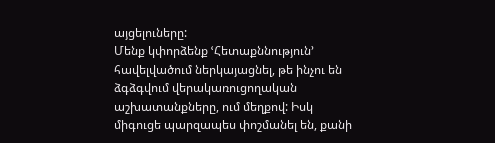այցելուները:
Մենք կփորձենք ՙՀետաքննություն՚ հավելվածում ներկայացնել, թե ինչու են ձգձգվում վերակառուցողական աշխատանքները, ում մեղքով: Իսկ միգուցե պարզապես փոշմանել են, քանի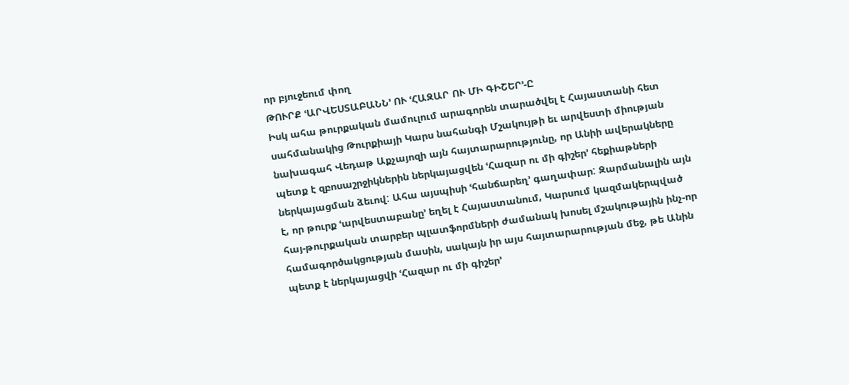որ բյուջեում փող
ԹՈՒՐՔ ՙԱՐՎԵՍՏԱԲԱՆՆ՚ ՈՒ ՙՀԱԶԱՐ ՈՒ ՄԻ ԳԻՇԵՐ՚-Ը
Իսկ ահա թուրքական մամուլում արագորեն տարածվել է Հայաստանի հետ սահմանակից Թուրքիայի Կարս նահանգի Մշակույթի եւ արվեստի միության նախագահ Վեդաթ Աքչայոզի այն հայտարարությունը, որ Անիի ավերակները պետք է զբոսաշրջիկներին ներկայացվեն ՙՀազար ու մի գիշեր՚ հեքիաթների ներկայացման ձեւով: Ահա այսպիսի ՙհանճարեղ՚ գաղափար: Զարմանալին այն է, որ թուրք ՙարվեստաբանը՚ եղել է Հայաստանում, Կարսում կազմակերպված հայ-թուրքական տարբեր պլատֆորմների ժամանակ խոսել մշակութային ինչ-որ համագործակցության մասին, սակայն իր այս հայտարարության մեջ, թե Անին պետք է ներկայացվի ՙՀազար ու մի գիշեր՚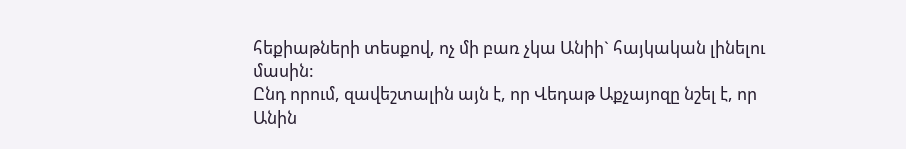հեքիաթների տեսքով, ոչ մի բառ չկա Անիի` հայկական լինելու մասին:
Ընդ որում, զավեշտալին այն է, որ Վեդաթ Աքչայոզը նշել է, որ Անին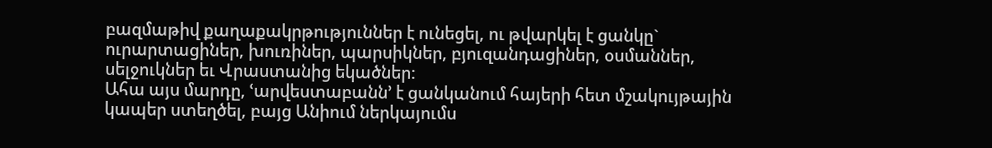բազմաթիվ քաղաքակրթություններ է ունեցել, ու թվարկել է ցանկը` ուրարտացիներ, խուռիներ, պարսիկներ, բյուզանդացիներ, օսմաններ, սելջուկներ եւ Վրաստանից եկածներ:
Ահա այս մարդը, ՙարվեստաբանն՚ է ցանկանում հայերի հետ մշակույթային կապեր ստեղծել, բայց Անիում ներկայումս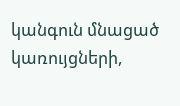կանգուն մնացած կառույցների,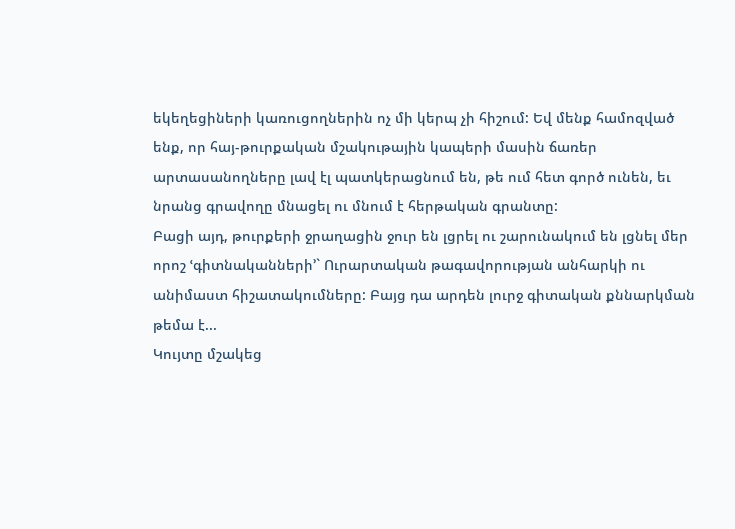եկեղեցիների կառուցողներին ոչ մի կերպ չի հիշում: Եվ մենք համոզված ենք, որ հայ-թուրքական մշակութային կապերի մասին ճառեր արտասանողները լավ էլ պատկերացնում են, թե ում հետ գործ ունեն, եւ նրանց գրավողը մնացել ու մնում է հերթական գրանտը:
Բացի այդ, թուրքերի ջրաղացին ջուր են լցրել ու շարունակում են լցնել մեր որոշ ՙգիտնականների՚` Ուրարտական թագավորության անհարկի ու անիմաստ հիշատակումները: Բայց դա արդեն լուրջ գիտական քննարկման թեմա է...
Կույտը մշակեց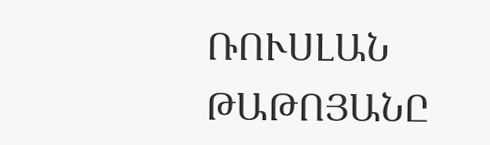ՌՈՒՍԼԱՆ ԹԱԹՈՅԱՆԸ